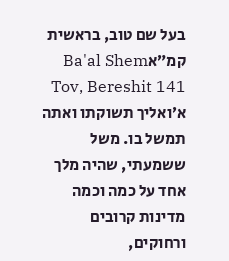בעל שם טוב, בראשית קמ״אBa'al Shem Tov, Bereshit 141
א׳ואליך תשוקתו ואתה תמשל בו. משל ששמעתי, שהיה מלך אחד על כמה וכמה מדינות קרובים ורחוקים,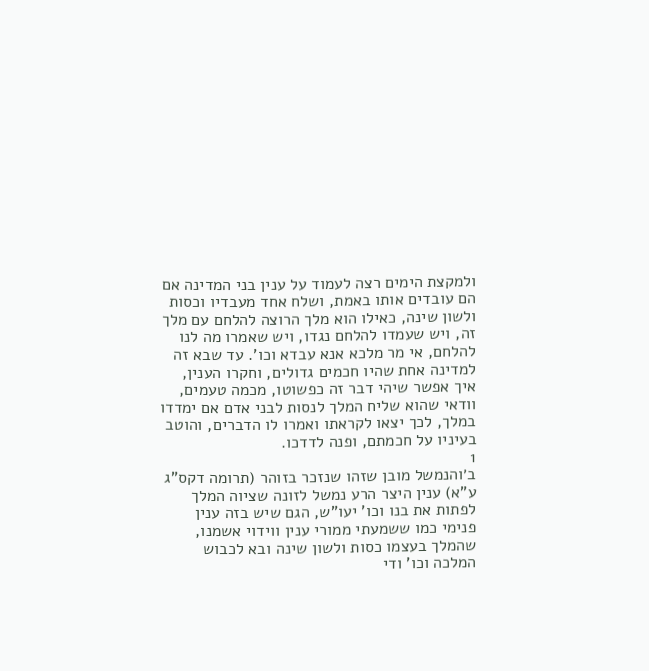ולמקצת הימים רצה לעמוד על ענין בני המדינה אם הם עובדים אותו באמת, ושלח אחד מעבדיו וכסות ולשון שינה, כאילו הוא מלך הרוצה להלחם עם מלך זה, ויש שעמדו להלחם נגדו, ויש שאמרו מה לנו להלחם, אי מר מלכא אנא עבדא וכו'. עד שבא זה למדינה אחת שהיו חכמים גדולים, וחקרו הענין, איך אפשר שיהי דבר זה כפשוטו, מכמה טעמים, וודאי שהוא שליח המלך לנסות לבני אדם אם ימדדו במלך, לכך יצאו לקראתו ואמרו לו הדברים, והוטב בעיניו על חכמתם, ופנה לדדכו.
1
ב׳והנמשל מובן שזהו שנזכר בזוהר (תרומה דקס"ג ע"א) ענין היצר הרע נמשל לזונה שציוה המלך לפתות את בנו וכו' יעו"ש, הגם שיש בזה ענין פנימי כמו ששמעתי ממורי ענין ווידוי אשמנו, שהמלך בעצמו כסות ולשון שינה ובא לכבוש המלכה וכו' ודי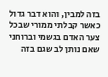בזה למבין, והוא דבר גדול כאשר קבלתי ממורי שבכל צער האדם בגשמי וברוחני שאם נותן לב שגם בזה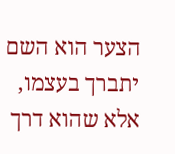הצער הוא השם יתברך בעצמו, אלא שהוא דרך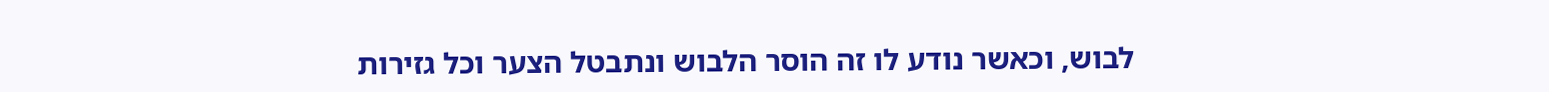לבוש, וכאשר נודע לו זה הוסר הלבוש ונתבטל הצער וכל גזירות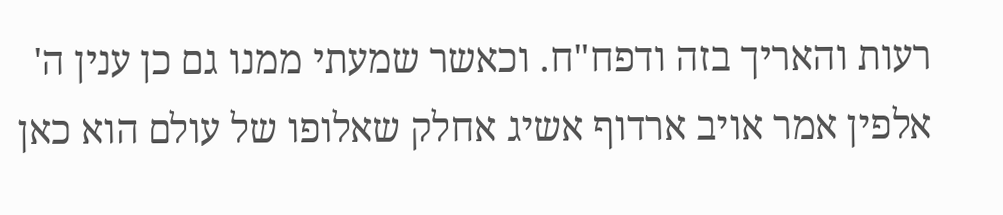רעות והאריך בזה ודפח"ח. וכאשר שמעתי ממנו גם כן ענין ה' אלפין אמר אויב ארדוף אשיג אחלק שאלופו של עולם הוא כאן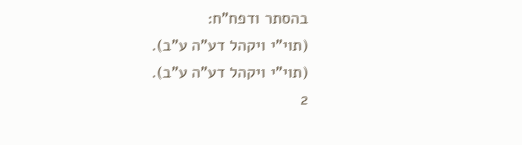בהסתר ודפח"ח:
(תוי"י ויקהל דע"ה ע"ב).
(תוי"י ויקהל דע"ה ע"ב).
2